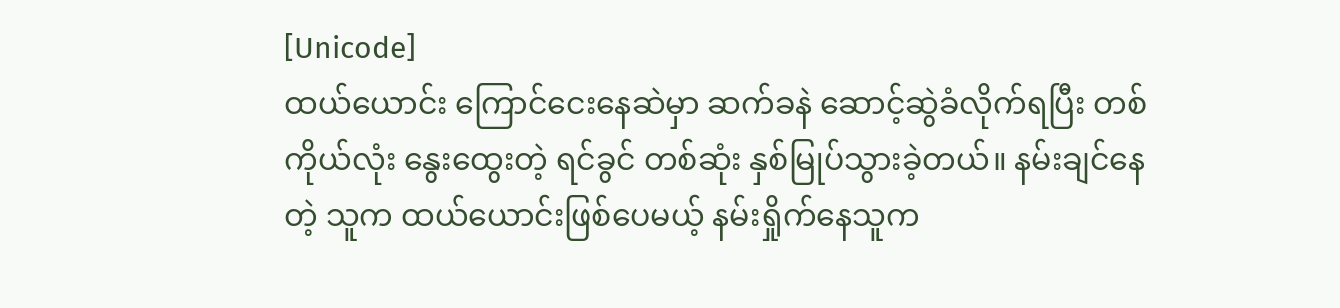[Unicode]
ထယ်ယောင်း ကြောင်ငေးနေဆဲမှာ ဆက်ခနဲ ဆောင့်ဆွဲခံလိုက်ရပြီး တစ်ကိုယ်လုံး နွေးထွေးတဲ့ ရင်ခွင် တစ်ဆုံး နှစ်မြုပ်သွားခဲ့တယ်။ နမ်းချင်နေတဲ့ သူက ထယ်ယောင်းဖြစ်ပေမယ့် နမ်းရှိုက်နေသူက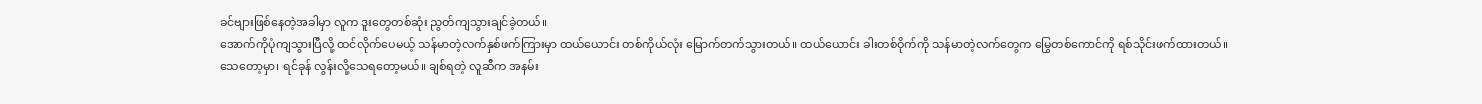ခင်ဗျားဖြစ်နေတဲ့အခါမှာ လူက ဒူးတွေတစ်ဆုံး ညွတ်ကျသွားချင်ခဲ့တယ်။
အောက်ကိုပုံကျသွားပြီလို့ ထင်လိုက်ပေမယ့် သန်မာတဲ့လက်နှစ်ဖက်ကြားမှာ ထယ်ယောင်း တစ်ကိုယ်လုံး မြောက်တက်သွားတယ်။ ထယ်ယောင်း ခါးတစ်ဝိုက်ကို သန်မာတဲ့လက်တွေက မြွေတစ်ကောင်ကို ရစ်သိုင်းဖက်ထားတယ်။
သေတော့မှာ၊ ရင်ခုန် လွန်းလို့သေရတော့မယ်။ ချစ်ရတဲ့ လူဆီက အနမ်း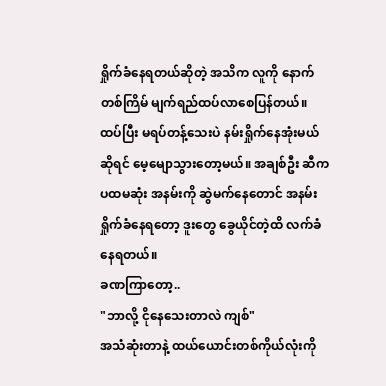ရှိုက်ခံနေရတယ်ဆိုတဲ့ အသိက လူကို နောက်တစ်ကြိမ် မျက်ရည်ထပ်လာစေပြန်တယ်။
ထပ်ပြီး မရပ်တန့်သေးပဲ နမ်းရှိုက်နေအုံးမယ်ဆိုရင် မေ့မျောသွားတော့မယ်။ အချစ်ဦး ဆီက ပထမဆုံး အနမ်းကို ဆွဲမက်နေတောင် အနမ်းရှိုက်ခံနေရတော့ ဒူးတွေ ခွေယိုင်တဲ့ထိ လက်ခံနေရတယ်။
ခဏကြာတော့..
"ဘာလို့ ငိုနေသေးတာလဲ ကျစ်"
အသံဆုံးတာနဲ့ ထယ်ယောင်းတစ်ကိုယ်လုံးကို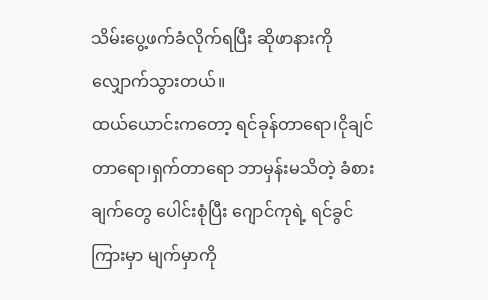သိမ်းပွေ့ဖက်ခံလိုက်ရပြီး ဆိုဖာနားကိုလျှောက်သွားတယ်။
ထယ်ယောင်းကတော့ ရင်ခုန်တာရော၊ငိုချင်တာရော၊ရှက်တာရော ဘာမှန်းမသိတဲ့ ခံစားချက်တွေ ပေါင်းစုံပြီး ဂျောင်ကုရဲ့ ရင်ခွင်ကြားမှာ မျက်မှာကို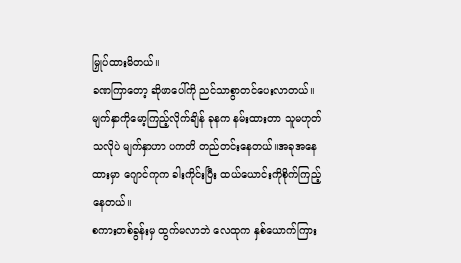မြှုပ်ထားမိတယ်။
ခဏကြာတော့ ဆိုဖာပေါ်ကို ညင်သာစွာတင်ပေးလာတယ်။ မျက်နှာကိုမော့ကြည့်လိုက်ချိန် ခုနက နမ်းထားတာ သူမဟုတ်သလိုပဲ မျက်နှာဟာ ပကတိ တည်တင်းနေတယ်။အခုအနေထားမှာ ဂျောင်ကုက ခါးကိုင်းပြီး ထယ်ယောင်းကိုစိုက်ကြည့်နေတယ်။
စကားတစ်ခွန်းမှ ထွက်မလာဘဲ လေထုက နှစ်ယောက်ကြား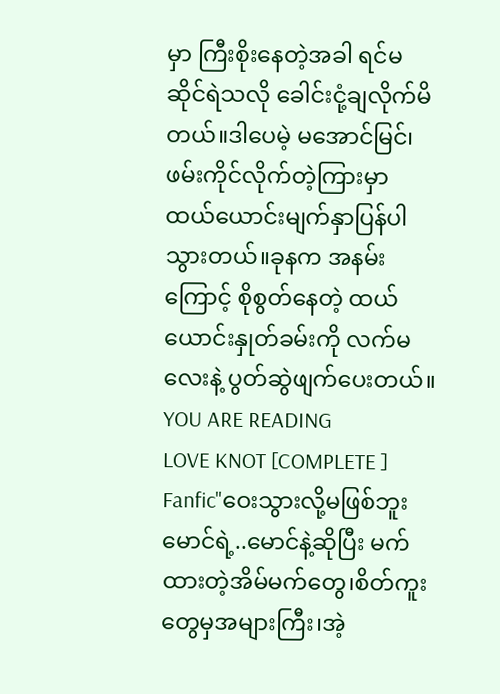မှာ ကြီးစိုးနေတဲ့အခါ ရင်မဆိုင်ရဲသလို ခေါင်းငုံ့ချလိုက်မိတယ်။ဒါပေမဲ့ မအောင်မြင်၊ ဖမ်းကိုင်လိုက်တဲ့ကြားမှာ ထယ်ယောင်းမျက်နှာပြန်ပါသွားတယ်။ခုနက အနမ်းကြောင့် စိုစွတ်နေတဲ့ ထယ်ယောင်းနှုတ်ခမ်းကို လက်မလေးနဲ့ ပွတ်ဆွဲဖျက်ပေးတယ်။
YOU ARE READING
LOVE KNOT [COMPLETE ]
Fanfic"ဝေးသွားလို့မဖြစ်ဘူးမောင်ရဲ့..မောင်နဲ့ဆိုပြီး မက်ထားတဲ့အိမ်မက်တွေ၊စိတ်ကူးတွေမှအများကြီး၊အဲ့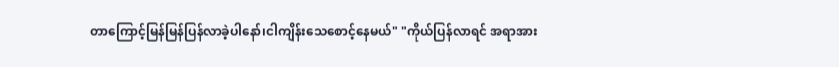တာကြောင့်မြန်မြန်ပြန်လာခဲ့ပါနော်၊ငါကျိန်းသေစောင့်နေမယ်" "ကိုယ်ပြန်လာရင် အရာအား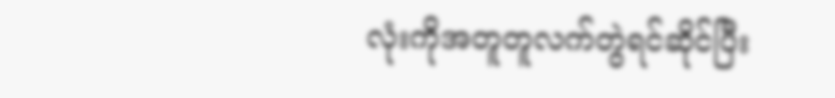လုံးကိုအတူတူလက်တွဲရင်ဆိုင်ပြီး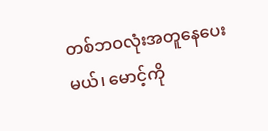တစ်ဘဝလုံးအတူနေပေးမယ်၊ မောင့်ကို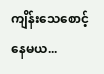ကျိန်းသေစောင့်နေမယ...